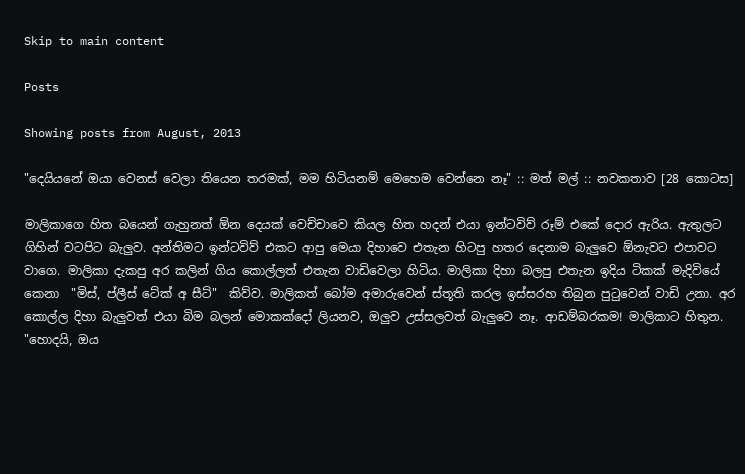Skip to main content

Posts

Showing posts from August, 2013

"දෙයියනේ ඔයා වෙනස් වෙලා තියෙන තරමක්, මම හිටියනම් මෙහෙම වෙන්නෙ නෑ" :: මත් මල් :: නවකතාව [28 කොටස]

මාලිකාගෙ හිත බයෙන් ගැහුනත් ඕන දෙයක් වෙච්චාවෙ කියල හිත හදන් එයා ඉන්ටවිව් රූම් එකේ දොර ඇරිය. ඇතුලට ගිහින් වටපිට බැලුව. අන්තිමට ඉන්ටවිව් එකට ආපු මෙයා දිහාවෙ එතැන හිටපු හතර දෙනාම බැලුවෙ ඕනැවට එපාවට වාගෙ. මාලිකා දැකපු අර කලින් ගිය කොල්ලත් එතැන වාඩිවෙලා හිටිය. මාලිකා දිහා බලපු එතැන ඉදිය ටිකක් මැදිවියේ කෙනා  "මිස්, ප්ලීස් ටේක් අ සීට්"  කිව්ව. මාලිකත් බෝම අමාරුවෙන් ස්තූති කරල ඉස්සරහ තිබුන පුටුවෙන් වාඩි උනා. අර කොල්ල දිහා බැලුවත් එයා බිම බලන් මොකක්දෝ ලියනව, ඔලුව උස්සලවත් බැලුවෙ නෑ. ආඩම්බරකම! මාලිකාට හිතුන. "හොදයි, ඔය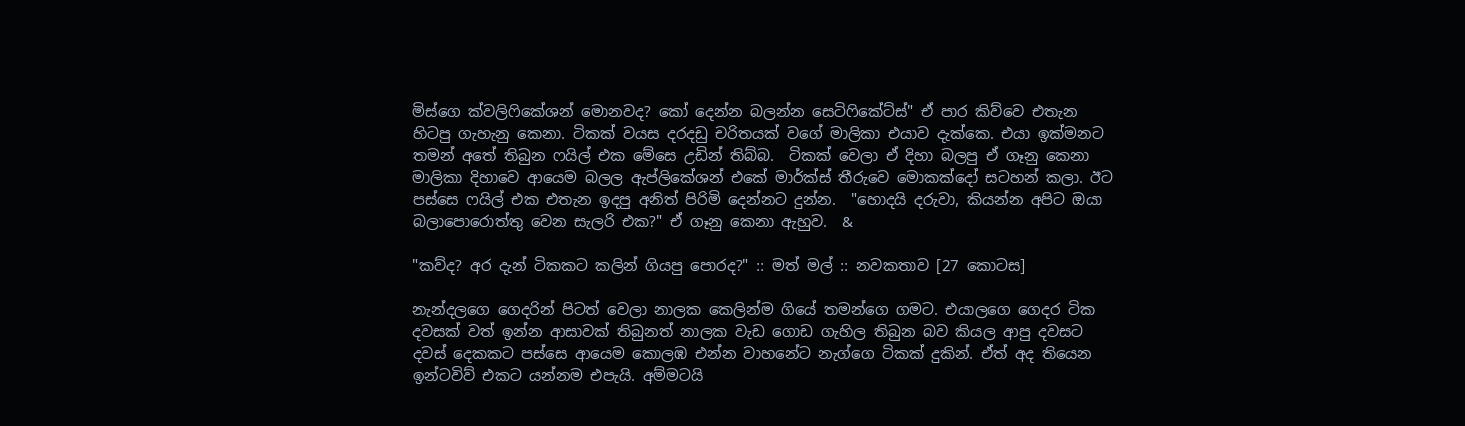මිස්ගෙ ක්වලිෆිකේශන් මොනවද? කෝ දෙන්න බලන්න සෙටිෆිකේට්ස්" ඒ පාර කිව්වෙ එතැන හිටපු ගැහැනු කෙනා. ටිකක් වයස දරදඩු චරිතයක් වගේ මාලිකා එයාව දැක්කෙ. එයා ඉක්මනට තමන් අතේ තිබුන ෆයිල් එක මේසෙ උඩින් තිබ්බ.  ටිකක් වෙලා ඒ දිහා බලපු ඒ ගෑනු කෙනා මාලිකා දිහාවෙ ආයෙම බලල ඇප්ලිකේශන් එකේ මාර්ක්ස් තීරුවෙ මොකක්දෝ සටහන් කලා. ඊට පස්සෙ ෆයිල් එක එතැන ඉදපු අනිත් පිරිමි දෙන්නට දුන්න.  "හොදයි දරුවා, කියන්න අපිට ඔයා බලාපොරොත්තු වෙන සැලරි එක?" ඒ ගෑනු කෙනා ඇහුව.  &

"කව්ද? අර දැන් ටිකකට කලින් ගියපු පොරද?" :: මත් මල් :: නවකතාව [27 කොටස]

නැන්දලගෙ ගෙදරින් පිටත් වෙලා නාලක කෙලින්ම ගියේ තමන්ගෙ ගමට. එයාලගෙ ගෙදර ටික දවසක් වත් ඉන්න ආසාවක් තිබුනත් නාලක වැඩ ගොඩ ගැහිල තිබුන බව කියල ආපු දවසට දවස් දෙකකට පස්සෙ ආයෙම කොලඹ එන්න වාහනේට නැග්ගෙ ටිකක් දුකින්. ඒත් අද තියෙන ඉන්ටවිව් එකට යන්නම එපැයි. අම්මටයි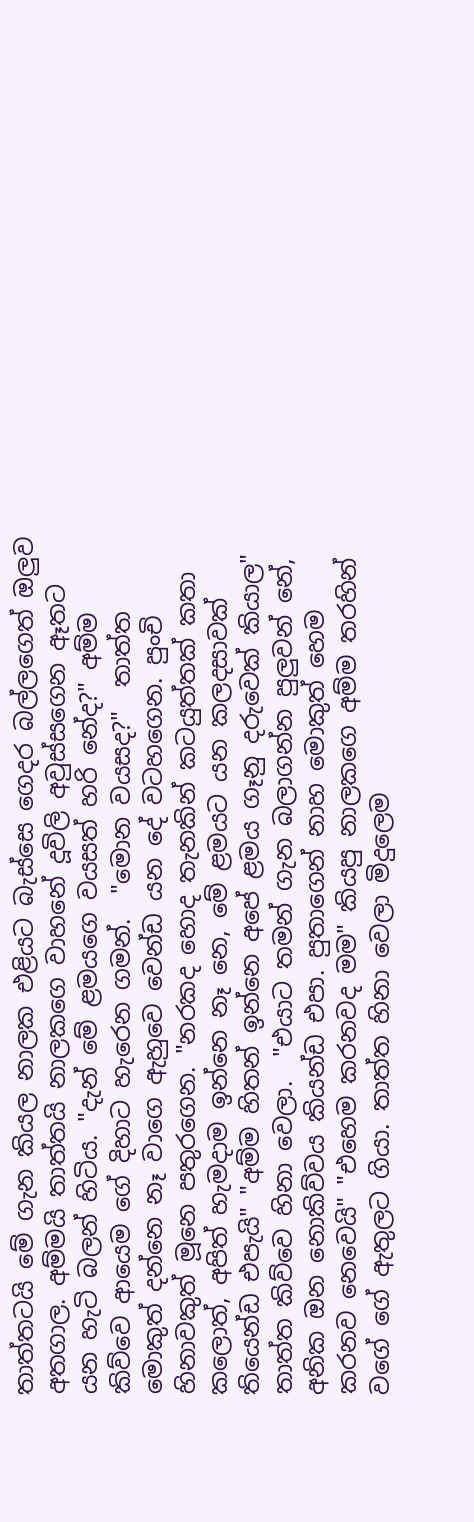තාත්තටයි මේ ගැන කියල නාලක එළියට බැස්සෙ ගෙදර බල්ලගෙත් ඔලුව අතගාල. අම්මයි තාත්තයි නාලකගෙ වාහනේ දූවිලි අවුස්සගෙන ඈතට යන හැටි බලන් හිටිය. "දැන් මේ ළමයගෙ වයසත් හරි නේද?" අම්ම කිව්වෙ ආයෙම ගේ දිහාට හැරෙන ගමන්.  "මොන වයසද?"  තාත්ත මොකුත් දන්නෙ නෑ වාගෙ ඇහුවෙ වෙන්ඩ යන දේ වටහගෙන. පුංචි හිනාවකුත් මූනෙ පතුරගෙන. "නරකද හොද තැනකින් කටයුත්තක් කතා කලොත්, අපිත් හැමදාම ඉන්නෙ නෑ නෙ, මේ ළමයට යන කලදසාවක් තියෙන්ඩ එපැයි" "අම්ම හිතන් ඉන්නෙ අපේ ළමය ගෑනු දරුවෙක් කියාල" තාත්ත කිව්වෙ හිනා වෙලා.  "එයාට තමන් ගැන බලාගන්න පුලුවන් නේ, අනික ඔන නොකිව්වය කියන්ඩ එපා. පුතාගෙන් නාහ මොකුත් හෙම කරනව නෙවෙයි" "එහෙම කරනවද මම" කියපු නාලකගෙ අම්ම තරහින් වගේ ගේ ඇතුලට ගියා. තාත්ත හිනා වෙලා මිදුලෙම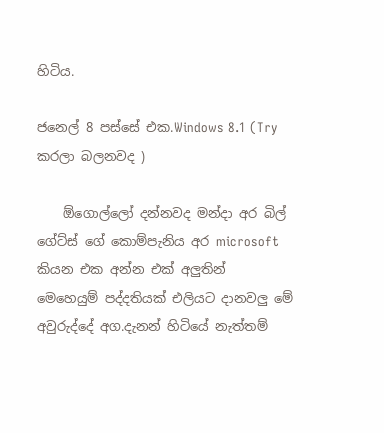හිටිය.

ජනෙල් 8 පස්සේ එක.Windows 8.1 (Try කරලා බලනවද )

    ඕගොල්ලෝ දන්නවද මන්දා අර බිල් ගේට්ස් ගේ කොම්පැනිය අර microsoft කියන එක අන්න එක් අලුතින්  මෙහෙයුම් පද්දතියක් එලියට දානවලු මේ අවුරුද්දේ අග.දැනන් හිටියේ නැත්තම්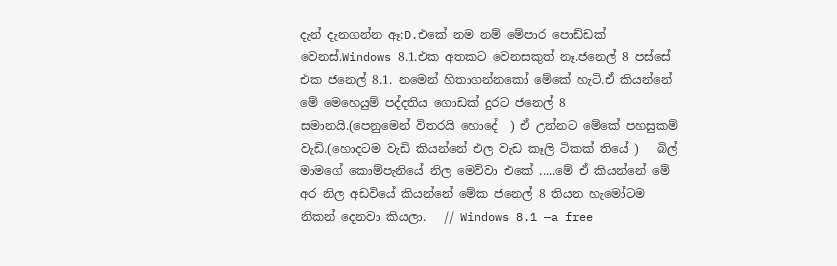දැන් දැනගන්න ඈ:D.එකේ නම නම් මේපාර පොඩ්ඩක් වෙනස්.Windows 8.1.එක අතකට වෙනසකුත් නෑ.ජනෙල් 8 පස්සේ එක ජනෙල් 8.1. නමෙන් හිතාගන්නකෝ මේකේ හැටි.ඒ කියන්නේ මේ මෙහෙයුම් පද්දතිය ගොඩක් දුරට ජනෙල් 8 සමානයි.(පෙනුමෙන් විතරයි හොදේ  ) ඒ උන්නට මේකේ පහසුකම් වැඩි.(හොදටම වැඩි කියන්නේ එල වැඩ කෑලි ටිකක් තියේ )   බිල් මාමගේ කොම්පැනියේ නිල මෙව්වා එකේ .....මේ ඒ කියන්නේ මේ අර නිල අඩවියේ කියන්නේ මේක ජනෙල් 8 තියන හැමෝටම නිකන් දෙනවා කියලා.   // Windows 8.1 —a free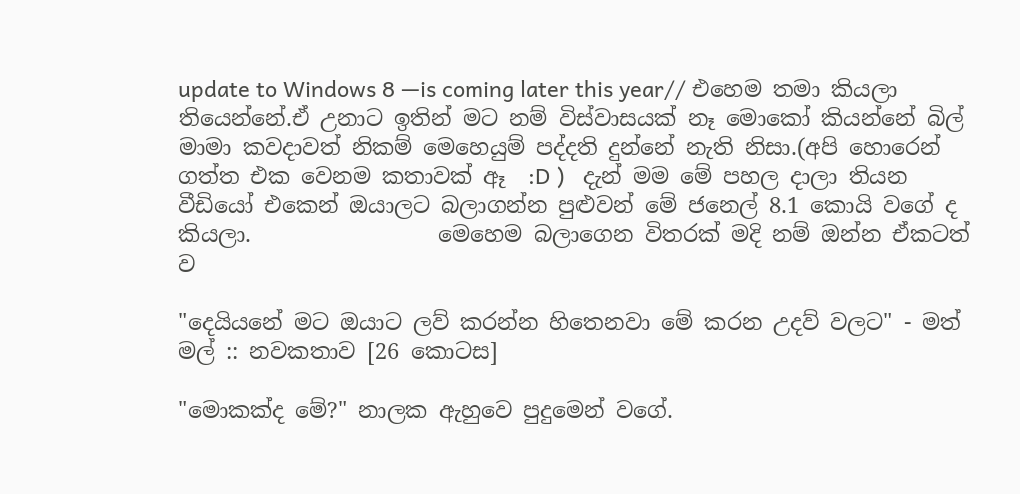update to Windows 8 —is coming later this year// එහෙම තමා කියලා තියෙන්නේ.ඒ උනාට ඉතින් මට නම් විස්වාසයක් නෑ මොකෝ කියන්නේ බිල් මාමා කවදාවත් නිකම් මෙහෙයුම් පද්දති දුන්නේ නැති නිසා.(අපි හොරෙන් ගත්ත එක වෙනම කතාවක් ඈ  :D )   දැන් මම මේ පහල දාලා තියන වීඩියෝ එකෙන් ඔයාලට බලාගන්න පුළුවන් මේ ජනෙල් 8.1 කොයි වගේ ද කියලා.                 මෙහෙම බලාගෙන විතරක් මදි නම් ඔන්න ඒකටත් ව

"දෙයියනේ මට ඔයාට ලව් කරන්න හිතෙනවා මේ කරන උදව් වලට" - මත් මල් :: නවකතාව [26 කොටස]

"මොකක්ද මේ?" නාලක ඇහුවෙ පුදුමෙන් වගේ.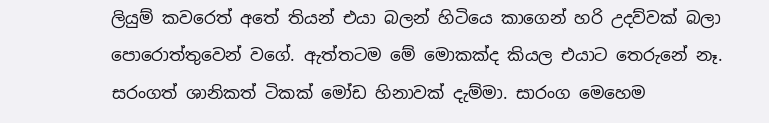ලියුම් කවරෙත් අතේ තියන් එයා බලන් හිටියෙ කාගෙන් හරි උදව්වක් බලා පොරොත්තුවෙන් වගේ. ඇත්තටම මේ මොකක්ද කියල එයාට තෙරුනේ නෑ. සරංගත් ශානිකත් ටිකක් මෝඩ හිනාවක් දැම්මා. සාරංග මෙහෙම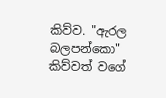කිව්ව. "ඇරල බලපන්කො" කිව්වත් වගේ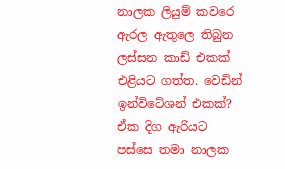නාලක ලියුම් කවරෙ ඇරල ඇතුලෙ තිබුන ලස්සන කාඩ් එකක් එළියට ගත්ත. වෙඩින් ඉන්විටේශන් එකක්? ඒක දිග ඇරියට පස්සෙ තමා නාලක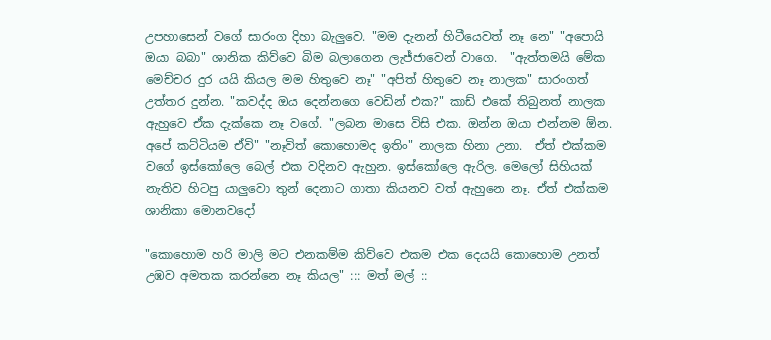උපහාසෙන් වගේ සාරංග දිහා බැලුවෙ. "මම දැනන් හිටීයෙවත් නෑ නෙ" "අපොයි ඔයා බබා" ශානික කිව්වෙ බිම බලාගෙන ලැජ්ජාවෙන් වාගෙ.  "ඇත්තමයි මේක මෙච්චර දුර යයි කියල මම හිතුවෙ නෑ" "අපිත් හිතුවෙ නෑ නාලක" සාරංගත් උත්තර දුන්න. "කවද්ද ඔය දෙන්නගෙ වෙඩින් එක?" කාඩ් එකේ තිබුනත් නාලක ඇහුවෙ ඒක දැක්කෙ නෑ වගේ. "ලබන මාසෙ විසි එක. ඔන්න ඔයා එන්නම ඕන. අපේ කට්ටියම ඒවි" "නෑවිත් කොහොමද ඉතිං" නාලක හිනා උනා.  ඒත් එක්කම වගේ ඉස්කෝලෙ බෙල් එක වදිනව ඇහුන. ඉස්කෝලෙ ඇරිල. මෙලෝ සිහියක් නැතිව හිටපු යාලුවො තුන් දෙනාට ගාතා කියනව වත් ඇහුනෙ නෑ. ඒත් එක්කම ශානිකා මොනවදෝ

"කොහොම හරි මාලි මට එනකම්ම කිව්වෙ එකම එක දෙයයි කොහොම උනත් උඹව අමතක කරන්නෙ නෑ කියල" ::: මත් මල් ::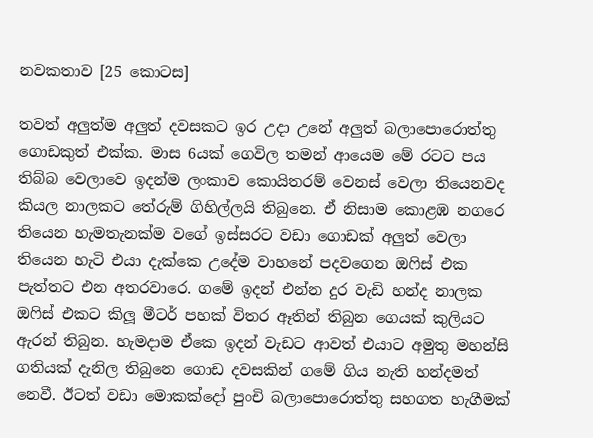නවකතාව [25 කොටස]

තවත් අලුත්ම අලුත් දවසකට ඉර උදා උනේ අලුත් බලාපොරොත්තු ගොඩකුත් එක්ක. මාස 6යක් ගෙවිල තමන් ආයෙම මේ රටට පය තිබ්බ වෙලාවෙ ඉදන්ම ලංකාව කොයිතරම් වෙනස් වෙලා තියෙනවද කියල නාලකට තේරුම් ගිහිල්ලයි තිබුනෙ. ඒ නිසාම කොළඹ නගරෙ තියෙන හැමතැනක්ම වගේ ඉස්සරට වඩා ගොඩක් අලුත් වෙලා තියෙන හැටි එයා දැක්කෙ උදේම වාහනේ පදවගෙන ඔෆිස් එක පැත්තට එන අතරවාරෙ. ගමේ ඉදන් එන්න දුර වැඩි හන්ද නාලක ඔෆිස් එකට කිලූ මීටර් පහක් විතර ඈතින් තිබුන ගෙයක් කුලියට ඇරන් තිබුන. හැමදාම ඒකෙ ඉදන් වැඩට ආවත් එයාට අමුතු මහන්සි ගතියක් දැනිල තිබුනෙ ගොඩ දවසකින් ගමේ ගිය නැති හන්දමත් නෙවී. ඊටත් වඩා මොකක්දෝ පුංචි බලාපොරොත්තු සහගත හැගීමක්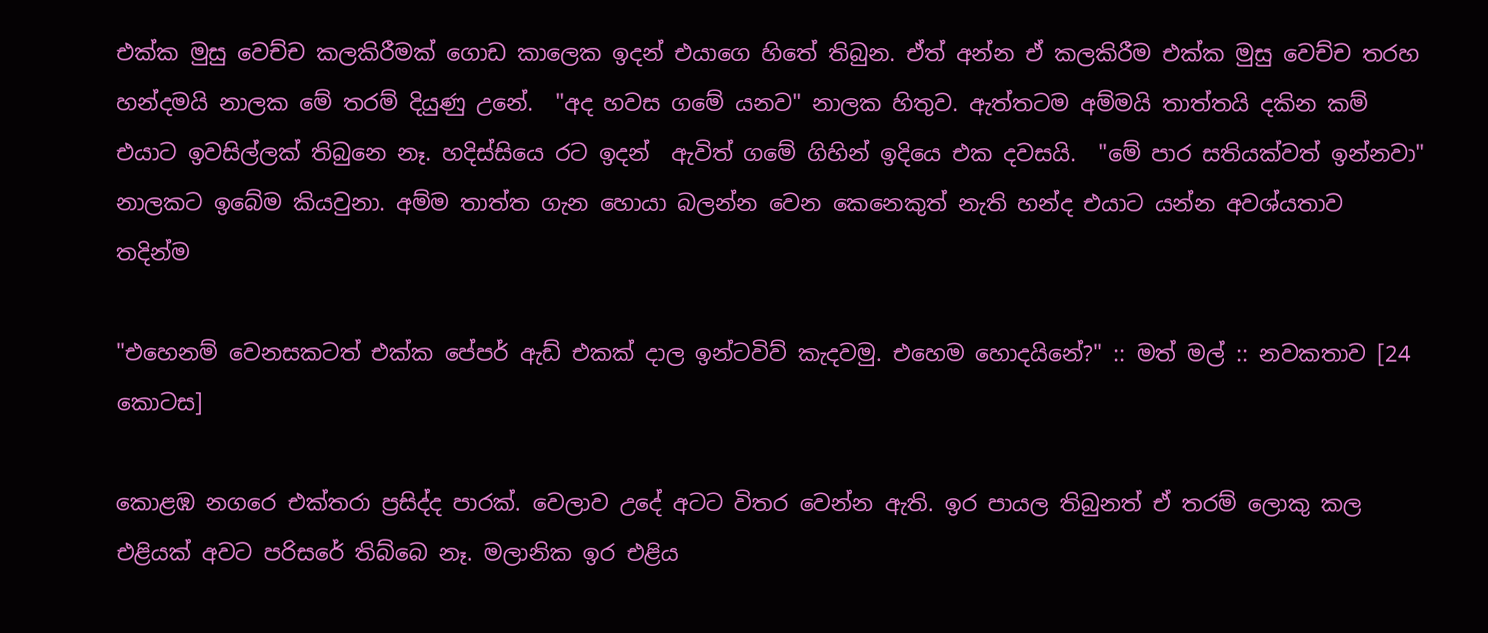එක්ක මුසු වෙච්ච කලකිරීමක් ගොඩ කාලෙක ඉදන් එයාගෙ හිතේ තිබුන. ඒත් අන්න ඒ කලකිරීම එක්ක මුසු වෙච්ච තරහ හන්දමයි නාලක මේ තරම් දියුණු උනේ.  "අද හවස ගමේ යනව" නාලක හිතුව. ඇත්තටම අම්මයි තාත්තයි දකින කම් එයාට ඉවසිල්ලක් තිබුනෙ නෑ. හදිස්සියෙ රට ඉදන්  ඇවිත් ගමේ ගිහින් ඉදියෙ එක දවසයි.  "මේ පාර සතියක්වත් ඉන්නවා" නාලකට ඉබේම කියවුනා. අම්ම තාත්ත ගැන හොයා බලන්න වෙන කෙනෙකුත් නැති හන්ද එයාට යන්න අවශ්යතාව තදින්ම

"එහෙනම් වෙනසකටත් එක්ක පේපර් ඇඩ් එකක් දාල ඉන්ටවිව් කැදවමු. එහෙම හොදයිනේ?" :: මත් මල් :: නවකතාව [24 කොටස]

කොළඹ නගරෙ එක්තරා ප්‍රසිද්ද පාරක්. වෙලාව උදේ අටට විතර වෙන්න ඇති. ඉර පායල තිබුනත් ඒ තරම් ලොකු කල එළියක් අවට පරිසරේ තිබ්බෙ නෑ. මලානික ඉර එළිය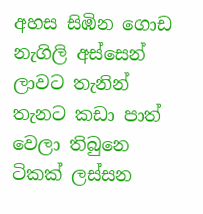අහස සිඹින ගොඩ නැගිලි අස්සෙන් ලාවට තැනින් තැනට කඩා පාත් වෙලා තිබුනෙ ටිකක් ලස්සන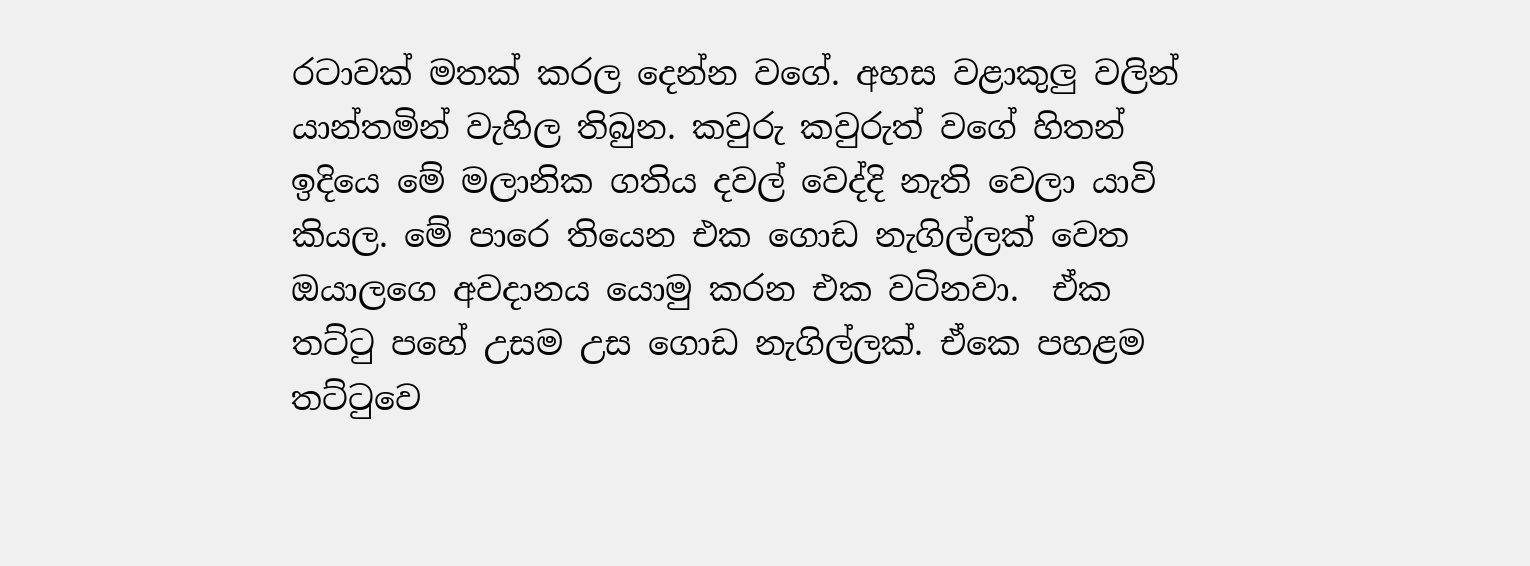රටාවක් මතක් කරල දෙන්න වගේ. අහස වළාකුලු වලින් යාන්තමින් වැහිල තිබුන. කවුරු කවුරුත් වගේ හිතන් ඉදියෙ මේ මලානික ගතිය දවල් වෙද්දි නැති වෙලා යාවි කියල. මේ පාරෙ තියෙන එක ගොඩ නැගිල්ලක් වෙත ඔයාලගෙ අවදානය යොමු කරන එක වටිනවා.  ඒක තට්ටු පහේ උසම උස ගොඩ නැගිල්ලක්. ඒකෙ පහළම තට්ටුවෙ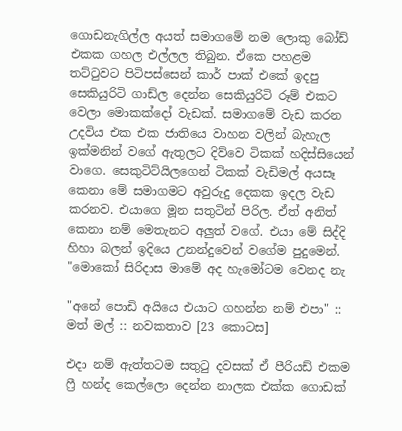ගොඩනැගිල්ල අයත් සමාගමේ නම ලොකු බෝඩ් එකක ගහල එල්ලල තිබුන. ඒකෙ පහළම තට්ටුවට පිටිපස්සෙන් කාර් පාක් එකේ ඉදපු සෙකියුරිටි ගාඩ්ල දෙන්න සෙකියුරිටි රූම් එකට වෙලා මොකක්දෝ වැඩක්. සමාගමේ වැඩ කරන උදවිය එක එක ජාතියෙ වාහන වලින් බැහැල ඉක්මනින් වගේ ඇතුලට දිව්වෙ ටිකක් හදිස්සියෙන් වාගෙ. සෙකුටිට්යිලගෙන් ටිකක් වැඩිමල් අයසෑ කෙනා මේ සමාගමට අවුරුදු දෙකක ඉදල වැඩ කරනව. එයාගෙ මූන සතුටින් පිරිල. ඒත් අනිත් කෙනා නම් මෙතැනට අලුත් වගේ. එයා මේ සිද්දි හිහා බලන් ඉදියෙ උනන්දුවෙන් වගේම පුදුමෙන්.  "මොකෝ සිරිදාස මාමේ අද හැමෝටම වෙනද නැ

"අනේ පොඩි අයියෙ එයාට ගහන්න නම් එපා" :: මත් මල් :: නවකතාව [23 කොටස]

එදා නම් ඇත්තටම සතුටු දවසක් ඒ පීරියඩ් එකම ෆ්‍රී හන්ද කෙල්ලො දෙන්න නාලක එක්ක ගොඩක්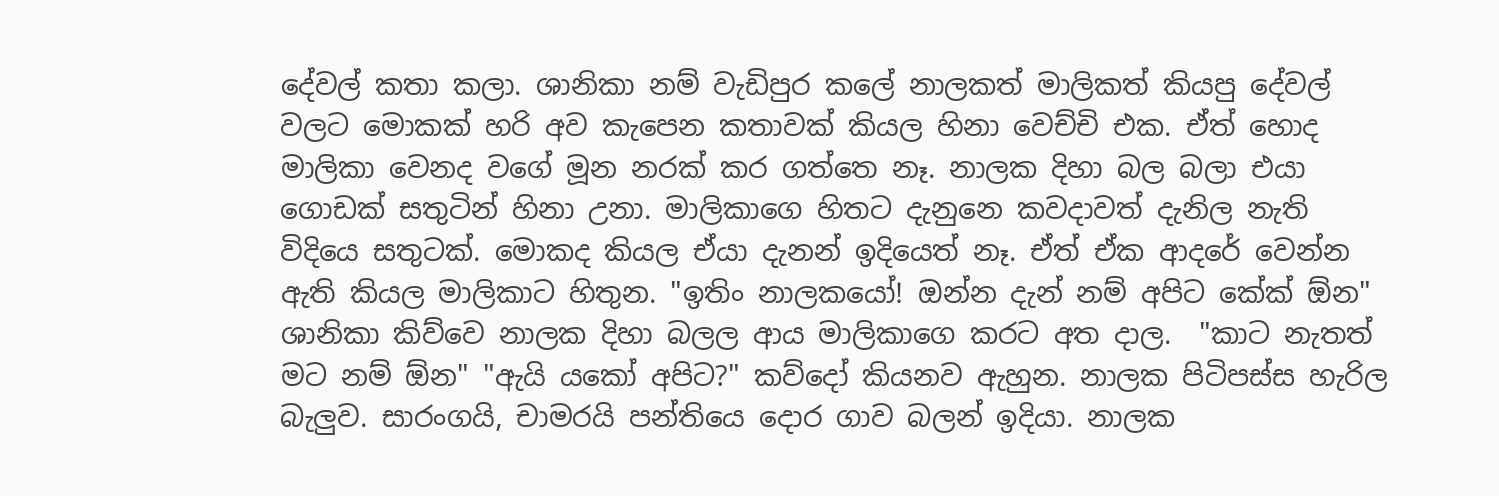දේවල් කතා කලා. ශානිකා නම් වැඩිපුර කලේ නාලකත් මාලිකත් කියපු දේවල් වලට මොකක් හරි අව කැපෙන කතාවක් කියල හිනා වෙච්චි එක. ඒත් හොද මාලිකා වෙනද වගේ මූන නරක් කර ගත්තෙ නෑ. නාලක දිහා බල බලා එයා ගොඩක් සතුටින් හිනා උනා. මාලිකාගෙ හිතට දැනුනෙ කවදාවත් දැනිල නැති විදියෙ සතුටක්. මොකද කියල ඒයා දැනන් ඉදියෙත් නෑ. ඒත් ඒක ආදරේ වෙන්න ඇති කියල මාලිකාට හිතුන. "ඉතිං නාලකයෝ! ඔන්න දැන් නම් අපිට කේක් ඕන" ශානිකා කිව්වෙ නාලක දිහා බලල ආය මාලිකාගෙ කරට අත දාල.  "කාට නැතත් මට නම් ඕන" "ඇයි යකෝ අපිට?" කව්දෝ කියනව ඇහුන. නාලක පිටිපස්ස හැරිල බැලුව. සාරංගයි, චාමරයි පන්තියෙ දොර ගාව බලන් ඉදියා. නාලක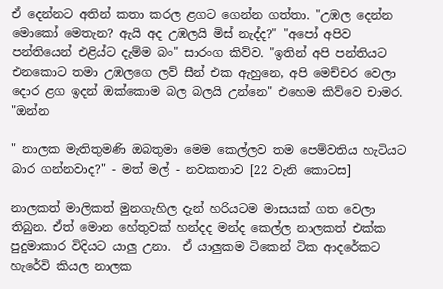ඒ දෙන්නට අතින් කතා කරල ළගට ගෙන්න ගත්තා. "උඹල දෙන්න මොකෝ මෙතැන? ඇයි අද උඹලයි මිස් නැද්ද?" "අපෝ අපිව පන්තියෙන් එළිය්ට දැම්ම බං" සාරංග කිව්ව. "ඉතින් අපි පන්තියට එනකොට තමා උඹලගෙ ලව් සීන් එක ඇහුනෙ, අපි මෙච්චර වෙලා දොර ළග ඉදන් ඔක්කොම බල බලයි උන්නෙ" එහෙම කිව්වෙ චාමර.  "ඔන්න

" නාලක මැතිතුමණි ඔබතුමා මෙම කෙල්ලව තම පෙම්වතිය හැටියට බාර ගන්නවාද?" - මත් මල් - නවකතාව [22 වැනි කොටස]

නාලකත් මාලිකත් මුනගැහිල දැන් හරියටම මාසයක් ගත වෙලා තිබුන. ඒත් මොන හේතුවක් හන්දද මන්ද කෙල්ල නාලකත් එක්ක පුදුමාකාර විදියට යාලු උනා.  ඒ යාලුකම ටිකෙන් ටික ආදරේකට හැරේවි කියල නාලක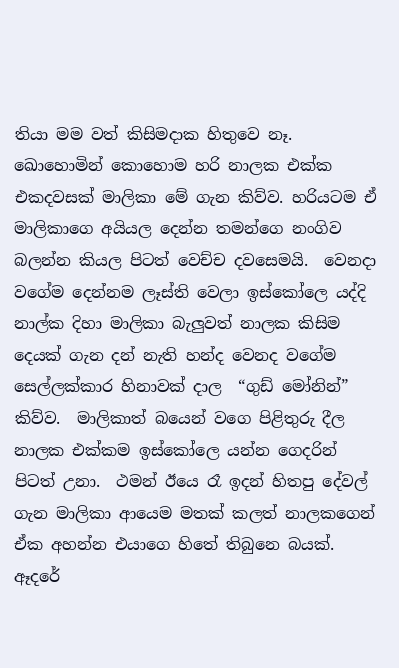තියා මම වත් කිසිමදාක හිතුවෙ නෑ.  ඛොහොමින් කොහොම හරි නාලක එක්ක එකදවසක් මාලිකා මේ ගැන කිව්ව. හරියටම ඒ මාලිකාගෙ අයියල දෙන්න තමන්ගෙ නංගිව බලන්න කියල පිටත් වෙච්ච දවසෙමයි.  වෙනදා වගේම දෙන්නම ලෑස්ති වෙලා ඉස්කෝලෙ යද්දි නාල්ක දිහා මාලිකා බැලුවත් නාලක කිසිම දෙයක් ගැන දන් නැති හන්ද වෙනද වගේම සෙල්ලක්කාර හිනාවක් දාල  “ගුඩ් මෝනින්” කිව්ව.  මාලිකාත් බයෙන් වගෙ පිළිතුරු දීල නාලක එක්කම ඉස්කෝලෙ යන්න ගෙදරින් පිටත් උනා.  ථමන් ඊයෙ රෑ ඉදන් හිතපු දේවල් ගැන මාලිකා ආයෙම මතක් කලත් නාලකගෙන් ඒක අහන්න එයාගෙ හිතේ තිබුනෙ බයක්. ඈදරේ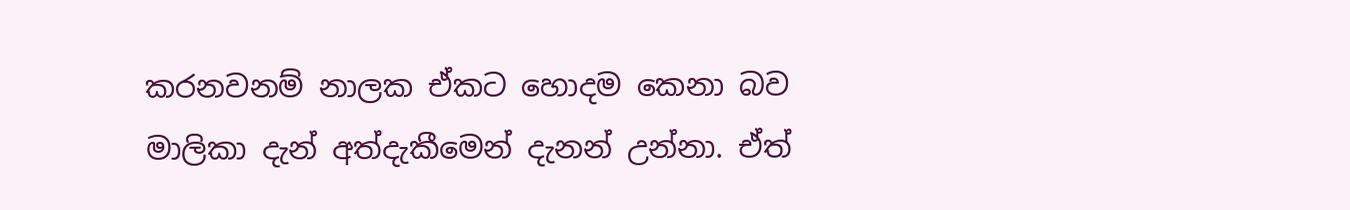කරනවනම් නාලක ඒකට හොදම කෙනා බව මාලිකා දැන් අත්දැකීමෙන් දැනන් උන්නා. ඒත්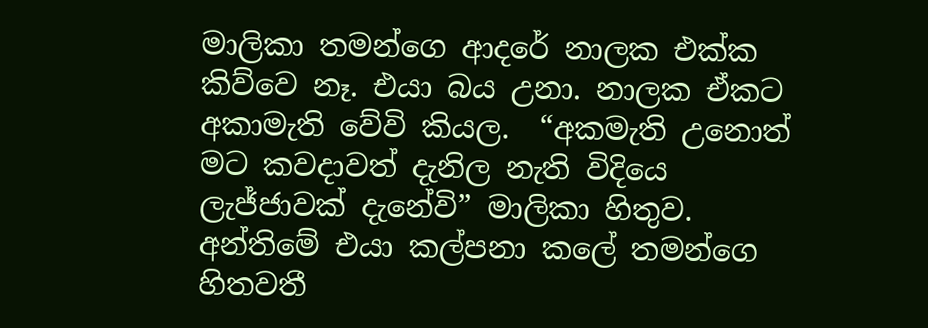මාලිකා තමන්ගෙ ආදරේ නාලක එක්ක කිව්වෙ නෑ. එයා බය උනා. නාලක ඒකට අකාමැති වේවි කියල.  “අකමැති උනොත් මට කවදාවත් දැනිල නැති විදියෙ ලැජ්ජාවක් දැනේවි” මාලිකා හිතුව.  අන්තිමේ එයා කල්පනා කලේ තමන්ගෙ හිතවතී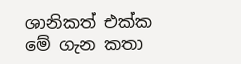ශානිකත් එක්ක මේ ගැන කතා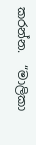කරන්න.  “මාලිකා